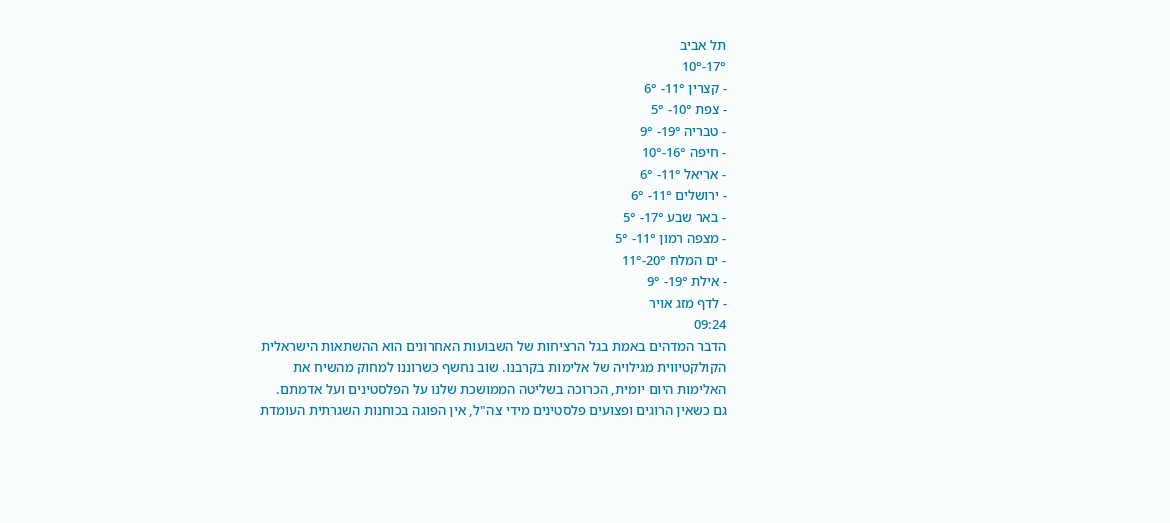תל אביב
17°-10°
- קצרין 11°- 6°
- צפת 10°- 5°
- טבריה 19°- 9°
- חיפה 16°-10°
- אריאל 11°- 6°
- ירושלים 11°- 6°
- באר שבע 17°- 5°
- מצפה רמון 11°- 5°
- ים המלח 20°-11°
- אילת 19°- 9°
- לדף מזג אויר
09:24
הדבר המדהים באמת בגל הרציחות של השבועות האחרונים הוא ההשתאות הישראלית הקולקטיווית מגילויה של אלימות בקרבנו. שוב נחשף כשרוננו למחוק מהשיח את האלימות היום יומית, הכרוכה בשליטה הממושכת שלנו על הפלסטינים ועל אדמתם.
גם כשאין הרוגים ופצועים פלסטינים מידי צה"ל, אין הפוגה בכוחנות השגרתית העומדת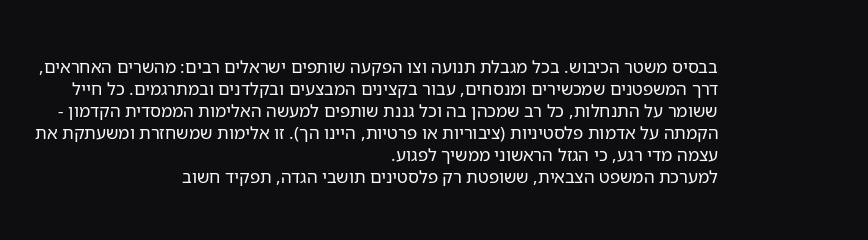בבסיס משטר הכיבוש. בכל מגבלת תנועה וצו הפקעה שותפים ישראלים רבים: מהשרים האחראים, דרך המשפטנים שמכשירים ומנסחים, עבור בקצינים המבצעים ובקלדנים ובמתרגמים. כל חייל ששומר על התנחלות, כל רב שמכהן בה וכל גננת שותפים למעשה האלימות הממסדית הקדמון - הקמתה על אדמות פלסטיניות (ציבוריות או פרטיות, היינו הך). זו אלימות שמשחזרת ומשעתקת את עצמה מדי רגע, כי הגזל הראשוני ממשיך לפגוע.
למערכת המשפט הצבאית, ששופטת רק פלסטינים תושבי הגדה, תפקיד חשוב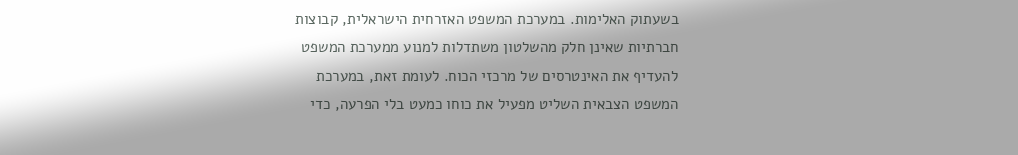בשעתוק האלימות. במערכת המשפט האזרחית הישראלית, קבוצות חברתיות שאינן חלק מהשלטון משתדלות למנוע ממערכת המשפט להעדיף את האינטרסים של מרכזי הכוח. לעומת זאת, במערכת המשפט הצבאית השליט מפעיל את כוחו כמעט בלי הפרעה, כדי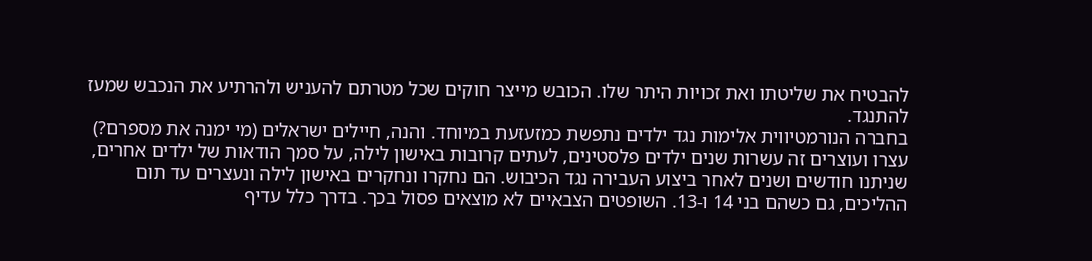להבטיח את שליטתו ואת זכויות היתר שלו. הכובש מייצר חוקים שכל מטרתם להעניש ולהרתיע את הנכבש שמעז להתנגד.
בחברה הנורמטיווית אלימות נגד ילדים נתפשת כמזעזעת במיוחד. והנה, חיילים ישראלים (מי ימנה את מספרם?) עצרו ועוצרים זה עשרות שנים ילדים פלסטינים, לעתים קרובות באישון לילה, על סמך הודאות של ילדים אחרים, שניתנו חודשים ושנים לאחר ביצוע העבירה נגד הכיבוש. הם נחקרו ונחקרים באישון לילה ונעצרים עד תום ההליכים, גם כשהם בני 14 ו-13. השופטים הצבאיים לא מוצאים פסול בכך. בדרך כלל עדיף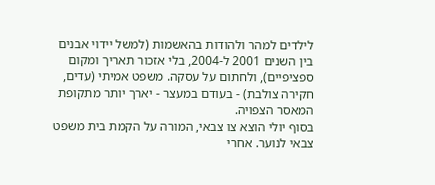לילדים למהר ולהודות בהאשמות (למשל יידוי אבנים בין השנים 2001 ל-2004, בלי אזכור תאריך ומקום ספציפיים), ולחתום על עסקה. משפט אמיתי (עדים, חקירה צולבת) - בעודם במעצר - יארך יותר מתקופת המאסר הצפויה.
בסוף יולי הוצא צו צבאי, המורה על הקמת בית משפט צבאי לנוער. אחרי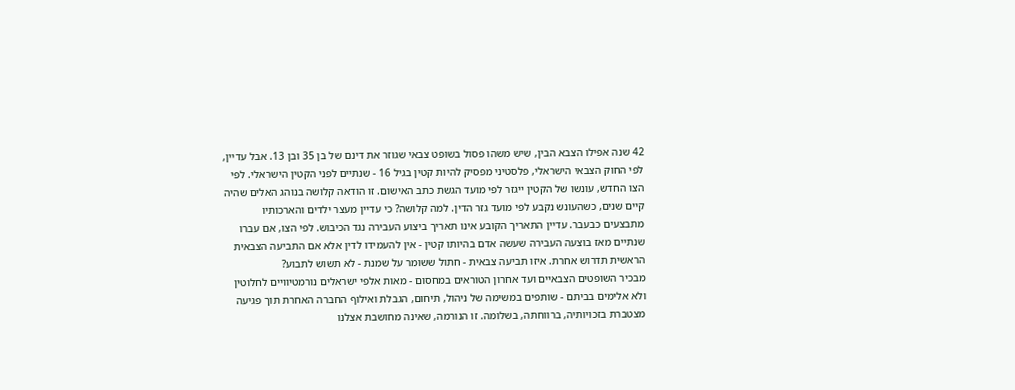42 שנה אפילו הצבא הבין, שיש משהו פסול בשופט צבאי שגוזר את דינם של בן 35 ובן 13. אבל עדיין, לפי החוק הצבאי הישראלי, פלסטיני מפסיק להיות קטין בגיל 16 - שנתיים לפני הקטין הישראלי. לפי הצו החדש, עונשו של הקטין ייגזר לפי מועד הגשת כתב האישום. זו הודאה קלושה בנוהג האלים שהיה קיים שנים, כשהעונש נקבע לפי מועד גזר הדין. למה קלושה? כי עדיין מעצר ילדים והארכותיו מתבצעים כבעבר. עדיין התאריך הקובע אינו תאריך ביצוע העבירה נגד הכיבוש. לפי הצו, אם עברו שנתיים מאז בוצעה העבירה שעשה אדם בהיותו קטין - אין להעמידו לדין אלא אם התביעה הצבאית הראשית תדרוש אחרת. איזו תביעה צבאית - חתול ששומר על שמנת - לא תשוש לתבוע?
מבכיר השופטים הצבאיים ועד אחרון הטוראים במחסום - מאות אלפי ישראלים נורמטיוויים לחלוטין ולא אלימים בביתם - שותפים במשימה של ניהול, תיחום, הגבלת ואילוף החברה האחרת תוך פגיעה מצטברת בזכויותיה, ברווחתה, בשלומה. זו הנורמה, שאינה מחושבת אצלנו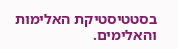בסטטיסטיקת האלימות והאלימים.